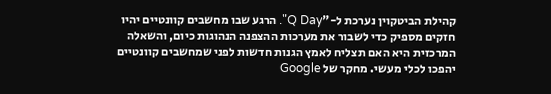קהילת הביטקוין נערכת ל-"Q Day". הרגע שבו מחשבים קוונטיים יהיו חזקים מספיק כדי לשבור את מערכות ההצפנה הנהוגות כיום, והשאלה המרכזית היא האם תצליח לאמץ הגנות חדשות לפני שמחשבים קוונטיים יהפכו לכלי מעשי. מחקר של Google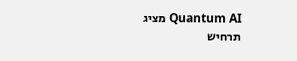Quantum AI מציג תרחיש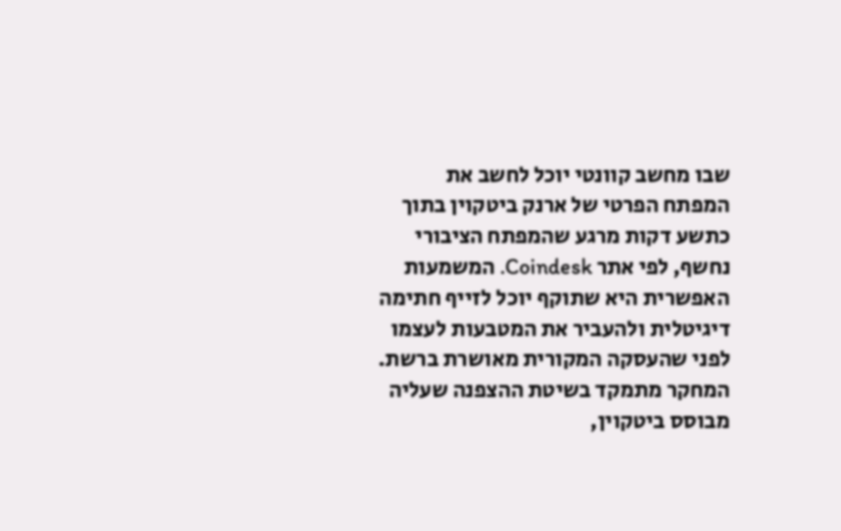שבו מחשב קוונטי יוכל לחשב את המפתח הפרטי של ארנק ביטקוין בתוך כתשע דקות מרגע שהמפתח הציבורי נחשף, לפי אתר Coindesk. המשמעות האפשרית היא שתוקף יוכל לזייף חתימה דיגיטלית ולהעביר את המטבעות לעצמו לפני שהעסקה המקורית מאושרת ברשת.
המחקר מתמקד בשיטת ההצפנה שעליה מבוסס ביטקוין,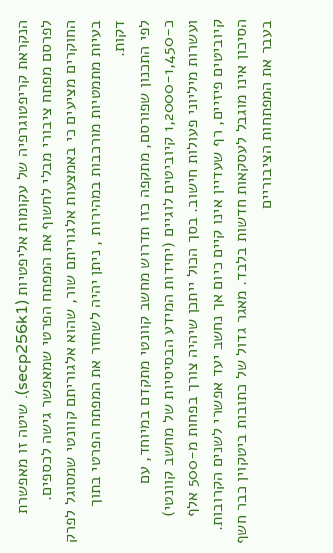הנקראת קריפטוגרפיה של עקומות אליפטיות (secp256k1). שיטה זו מאפשרת לפרסם מפתח ציבורי מבלי לחשוף את המפתח הפרטי שמאפשר גישה לכספים. החוקרים מציעים כי באמצעות אלגוריתם שור, שהוא אלגוריתם קוונטי שמסוגל לפרק בעיות מתמטיות מורכבות במהירות , ניתן יהיה לשחזר את המפתח הפרטי בתוך דקות.
לפי התכנון שפורסם, מתקפה כזו תדרוש מחשב קוונטי מתקדם במיוחד, עם כ-1,2000-1,450 קיוביטים לוגיים (יחידות המידע הבסיסיות של מחשב קוונטי) ועשרות מיליוני פעולות חישוב. בסך הכול ייתכן שיהיה צורך בפחות מ-500 אלף קיוביטים פיזיים, רף שעדיין אינו קיים כיום אך נחשב יעד אפשרי לשנים הקרובות.
הסיכון אינו מוגבל לעסקאות חדשות בלבד. מאגר גדול של כתובות ביטקוין כבר חשף בעבר את המפתחות הציבוריים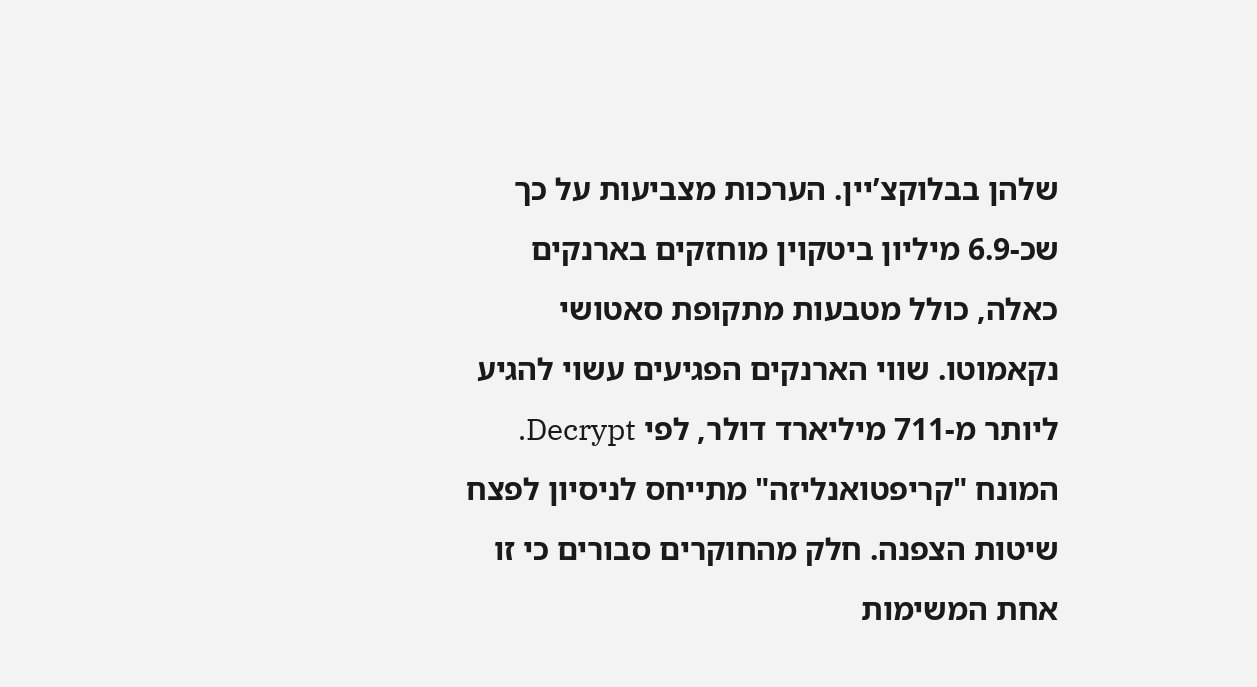שלהן בבלוקצ’יין. הערכות מצביעות על כך שכ-6.9 מיליון ביטקוין מוחזקים בארנקים כאלה, כולל מטבעות מתקופת סאטושי נקאמוטו. שווי הארנקים הפגיעים עשוי להגיע ליותר מ-711 מיליארד דולר, לפי Decrypt.
המונח "קריפטואנליזה" מתייחס לניסיון לפצח שיטות הצפנה. חלק מהחוקרים סבורים כי זו אחת המשימות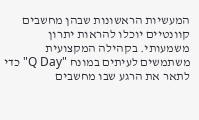המעשיות הראשונות שבהן מחשבים קוונטיים יוכלו להראות יתרון משמעותי. בקהילה המקצועית משתמשים לעיתים במונח "Q Day" כדי לתאר את הרגע שבו מחשבים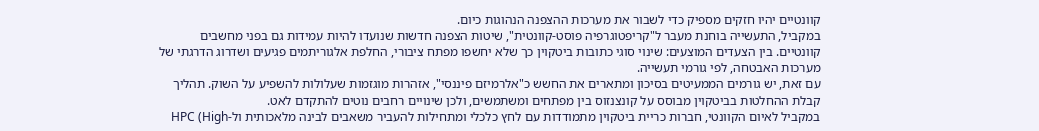קוונטיים יהיו חזקים מספיק כדי לשבור את מערכות ההצפנה הנהוגות כיום.
במקביל, התעשייה בוחנת מעבר ל"קריפטוגרפיה פוסט-קוונטית", שיטות הצפנה חדשות שנועדו להיות עמידות גם בפני מחשבים קוונטיים. בין הצעדים המוצעים: שינוי סוגי כתובות ביטקוין כך שלא יחשפו מפתח ציבורי, החלפת אלגוריתמים פגיעים ושדרוג הדרגתי של מערכות האבטחה, לפי גורמי תעשייה.
עם זאת, יש גורמים הממעיטים בסיכון ומתארים את החשש כ"אלרמיזם פיננסי", אזהרות מוגזמות שעלולות להשפיע על השוק. תהליך קבלת ההחלטות בביטקוין מבוסס על קונצנזוס בין מפתחים ומשתמשים, ולכן שינויים רחבים נוטים להתקדם לאט.
במקביל לאיום הקוונטי, חברות כריית ביטקוין מתמודדות עם לחץ כלכלי ומתחילות להעביר משאבים לבינה מלאכותית ול-HPC (High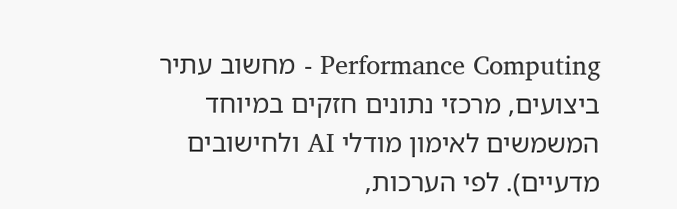Performance Computing - מחשוב עתיר ביצועים, מרכזי נתונים חזקים במיוחד המשמשים לאימון מודלי AI ולחישובים מדעיים). לפי הערכות,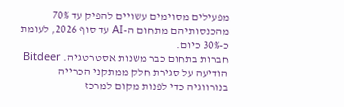מפעילים מסוימים עשויים להפיק עד 70% מהכנסותיהם מתחום ה-AI עד סוף 2026, לעומת כ-30% כיום.
חברות בתחום כבר משנות אסטרטגיה. Bitdeer הודיעה על סגירת חלק ממתקני הכרייה בנורווגיה כדי לפנות מקום למרכז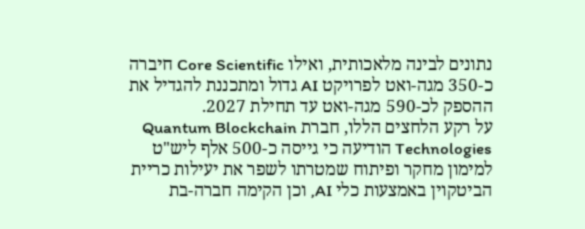נתונים לבינה מלאכותית, ואילו Core Scientific חיברה כ-350 מגה-ואט לפרויקט AI גדול ומתכננת להגדיל את ההספק לכ-590 מגה-ואט עד תחילת 2027.
על רקע הלחצים הללו, חברת Quantum Blockchain Technologies הודיעה כי גייסה כ-500 אלף ליש"ט למימון מחקר ופיתוח שמטרתו לשפר את יעילות כריית הביטקוין באמצעות כלי AI, וכן הקימה חברה-בת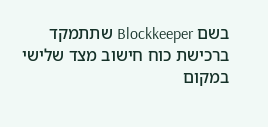בשם Blockkeeper שתתמקד ברכישת כוח חישוב מצד שלישי במקום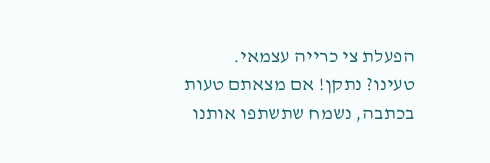הפעלת צי כרייה עצמאי.
טעינו? נתקן! אם מצאתם טעות בכתבה, נשמח שתשתפו אותנו